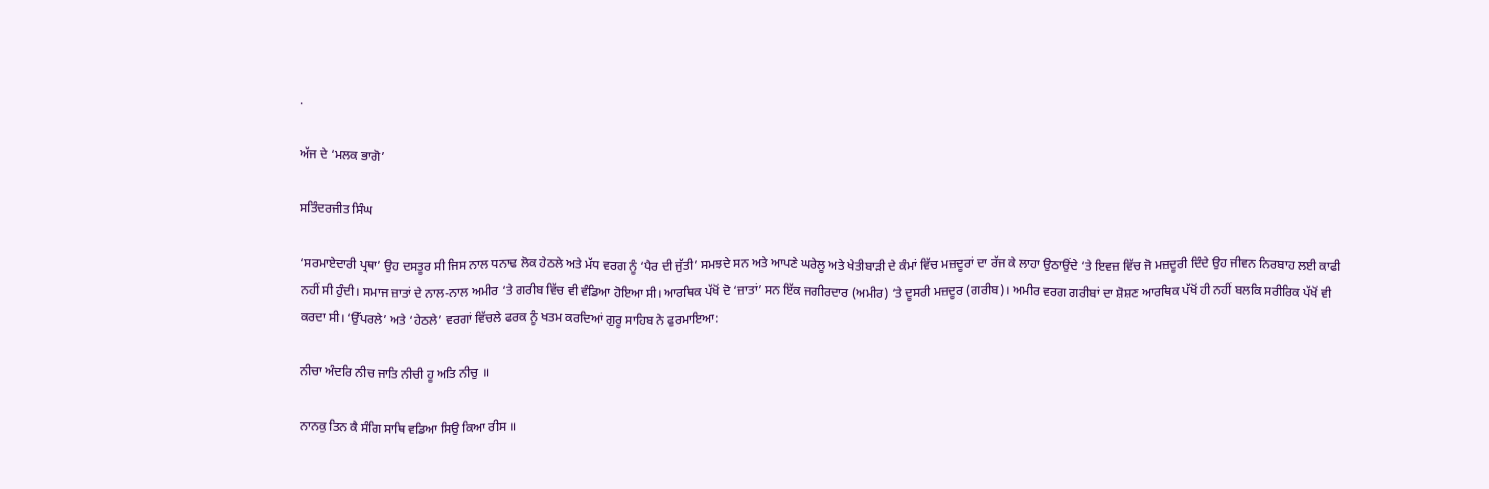.

ਅੱਜ ਦੇ ‘ਮਲਕ ਭਾਗੋ’

ਸਤਿੰਦਰਜੀਤ ਸਿੰਘ

‘ਸਰਮਾਏਦਾਰੀ ਪ੍ਰਥਾ’ ਉਹ ਦਸਤੂਰ ਸੀ ਜਿਸ ਨਾਲ ਧਨਾਢ ਲੋਕ ਹੇਠਲੇ ਅਤੇ ਮੱਧ ਵਰਗ ਨੂੰ ‘ਪੈਰ ਦੀ ਜੁੱਤੀ’ ਸਮਝਦੇ ਸਨ ਅਤੇ ਆਪਣੇ ਘਰੇਲੂ ਅਤੇ ਖੇਤੀਬਾੜੀ ਦੇ ਕੰਮਾਂ ਵਿੱਚ ਮਜ਼ਦੂਰਾਂ ਦਾ ਰੱਜ ਕੇ ਲਾਹਾ ਉਠਾਉਂਦੇ ‘ਤੇ ਇਵਜ਼ ਵਿੱਚ ਜੋ ਮਜ਼ਦੂਰੀ ਦਿੰਦੇ ਉਹ ਜੀਵਨ ਨਿਰਬਾਹ ਲਈ ਕਾਫੀ ਨਹੀਂ ਸੀ ਹੁੰਦੀ। ਸਮਾਜ ਜ਼ਾਤਾਂ ਦੇ ਨਾਲ-ਨਾਲ ਅਮੀਰ ‘ਤੇ ਗਰੀਬ ਵਿੱਚ ਵੀ ਵੰਡਿਆ ਹੋਇਆ ਸੀ। ਆਰਥਿਕ ਪੱਖੋਂ ਦੋ ‘ਜ਼ਾਤਾਂ’ ਸਨ ਇੱਕ ਜਗੀਰਦਾਰ (ਅਮੀਰ) ‘ਤੇ ਦੂਸਰੀ ਮਜ਼ਦੂਰ (ਗਰੀਬ)। ਅਮੀਰ ਵਰਗ ਗਰੀਬਾਂ ਦਾ ਸ਼ੋਸ਼ਣ ਆਰਥਿਕ ਪੱਖੋਂ ਹੀ ਨਹੀਂ ਬਲਕਿ ਸਰੀਰਿਕ ਪੱਖੋਂ ਵੀ ਕਰਦਾ ਸੀ। ‘ਉੱਪਰਲੇ’ ਅਤੇ ‘ਹੇਠਲੇ’ ਵਰਗਾਂ ਵਿੱਚਲੇ ਫਰਕ ਨੂੰ ਖਤਮ ਕਰਦਿਆਂ ਗੁਰੂ ਸਾਹਿਬ ਨੇ ਫੁਰਮਾਇਆ:

ਨੀਚਾ ਅੰਦਰਿ ਨੀਚ ਜਾਤਿ ਨੀਚੀ ਹੂ ਅਤਿ ਨੀਚੁ ॥

ਨਾਨਕੁ ਤਿਨ ਕੈ ਸੰਗਿ ਸਾਥਿ ਵਡਿਆ ਸਿਉ ਕਿਆ ਰੀਸ ॥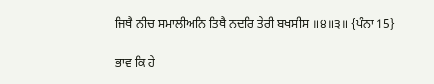ਜਿਥੈ ਨੀਚ ਸਮਾਲੀਅਨਿ ਤਿਥੈ ਨਦਰਿ ਤੇਰੀ ਬਖਸੀਸ ॥੪॥੩॥ {ਪੰਨਾ 15}

ਭਾਵ ਕਿ ਹੇ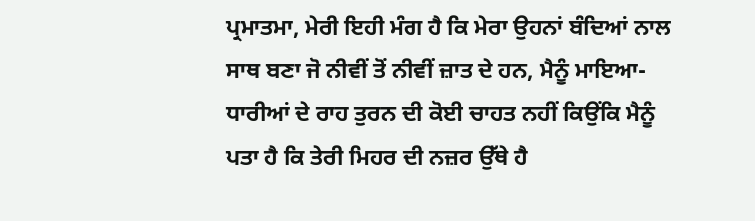ਪ੍ਰਮਾਤਮਾ, ਮੇਰੀ ਇਹੀ ਮੰਗ ਹੈ ਕਿ ਮੇਰਾ ਉਹਨਾਂ ਬੰਦਿਆਂ ਨਾਲ ਸਾਥ ਬਣਾ ਜੋ ਨੀਵੀਂ ਤੋਂ ਨੀਵੀਂ ਜ਼ਾਤ ਦੇ ਹਨ, ਮੈਨੂੰ ਮਾਇਆ-ਧਾਰੀਆਂ ਦੇ ਰਾਹ ਤੁਰਨ ਦੀ ਕੋਈ ਚਾਹਤ ਨਹੀਂ ਕਿਉਂਕਿ ਮੈਨੂੰ ਪਤਾ ਹੈ ਕਿ ਤੇਰੀ ਮਿਹਰ ਦੀ ਨਜ਼ਰ ਉੱਥੇ ਹੈ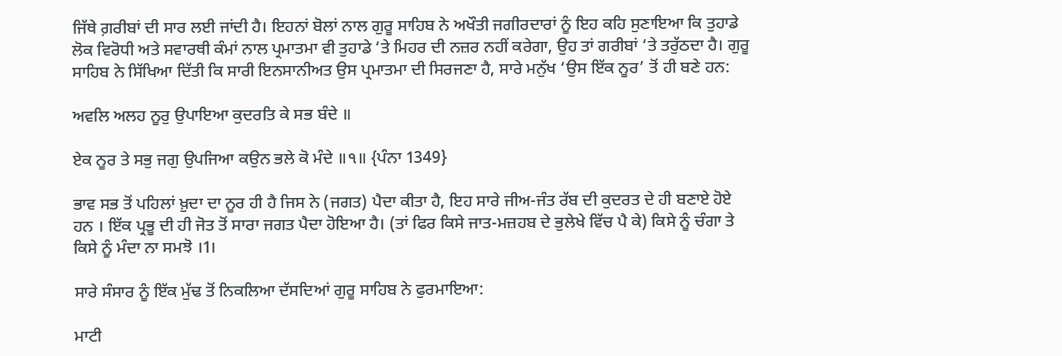ਜਿੱਥੇ ਗ਼ਰੀਬਾਂ ਦੀ ਸਾਰ ਲਈ ਜਾਂਦੀ ਹੈ। ਇਹਨਾਂ ਬੋਲਾਂ ਨਾਲ ਗੁਰੂ ਸਾਹਿਬ ਨੇ ਅਖੌਤੀ ਜਗੀਰਦਾਰਾਂ ਨੂੰ ਇਹ ਕਹਿ ਸੁਣਾਇਆ ਕਿ ਤੁਹਾਡੇ ਲੋਕ ਵਿਰੋਧੀ ਅਤੇ ਸਵਾਰਥੀ ਕੰਮਾਂ ਨਾਲ ਪ੍ਰਮਾਤਮਾ ਵੀ ਤੁਹਾਡੇ ‘ਤੇ ਮਿਹਰ ਦੀ ਨਜ਼ਰ ਨਹੀਂ ਕਰੇਗਾ, ਉਹ ਤਾਂ ਗਰੀਬਾਂ ‘ਤੇ ਤਰੁੱਠਦਾ ਹੈ। ਗੁਰੂ ਸਾਹਿਬ ਨੇ ਸਿੱਖਿਆ ਦਿੱਤੀ ਕਿ ਸਾਰੀ ਇਨਸਾਨੀਅਤ ਉਸ ਪ੍ਰਮਾਤਮਾ ਦੀ ਸਿਰਜਣਾ ਹੈ, ਸਾਰੇ ਮਨੁੱਖ ‘ਉਸ ਇੱਕ ਨੂਰ’ ਤੋਂ ਹੀ ਬਣੇ ਹਨ:

ਅਵਲਿ ਅਲਹ ਨੂਰੁ ਉਪਾਇਆ ਕੁਦਰਤਿ ਕੇ ਸਭ ਬੰਦੇ ॥

ਏਕ ਨੂਰ ਤੇ ਸਭੁ ਜਗੁ ਉਪਜਿਆ ਕਉਨ ਭਲੇ ਕੋ ਮੰਦੇ ॥੧॥ {ਪੰਨਾ 1349}

ਭਾਵ ਸਭ ਤੋਂ ਪਹਿਲਾਂ ਖ਼ੁਦਾ ਦਾ ਨੂਰ ਹੀ ਹੈ ਜਿਸ ਨੇ (ਜਗਤ) ਪੈਦਾ ਕੀਤਾ ਹੈ, ਇਹ ਸਾਰੇ ਜੀਅ-ਜੰਤ ਰੱਬ ਦੀ ਕੁਦਰਤ ਦੇ ਹੀ ਬਣਾਏ ਹੋਏ ਹਨ । ਇੱਕ ਪ੍ਰਭੂ ਦੀ ਹੀ ਜੋਤ ਤੋਂ ਸਾਰਾ ਜਗਤ ਪੈਦਾ ਹੋਇਆ ਹੈ। (ਤਾਂ ਫਿਰ ਕਿਸੇ ਜਾਤ-ਮਜ਼ਹਬ ਦੇ ਭੁਲੇਖੇ ਵਿੱਚ ਪੈ ਕੇ) ਕਿਸੇ ਨੂੰ ਚੰਗਾ ਤੇ ਕਿਸੇ ਨੂੰ ਮੰਦਾ ਨਾ ਸਮਝੋ ।1।

ਸਾਰੇ ਸੰਸਾਰ ਨੂੰ ਇੱਕ ਮੁੱਢ ਤੋਂ ਨਿਕਲਿਆ ਦੱਸਦਿਆਂ ਗੁਰੂ ਸਾਹਿਬ ਨੇ ਫੁਰਮਾਇਆ:

ਮਾਟੀ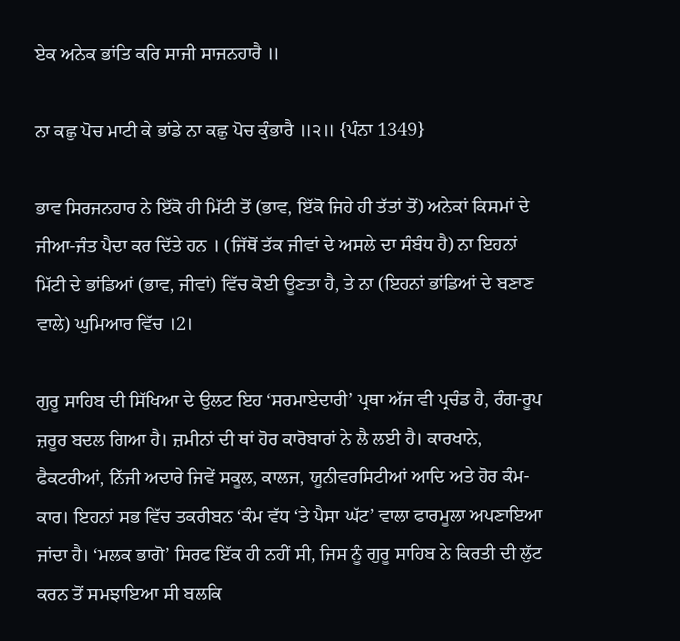ਏਕ ਅਨੇਕ ਭਾਂਤਿ ਕਰਿ ਸਾਜੀ ਸਾਜਨਹਾਰੈ ॥

ਨਾ ਕਛੁ ਪੋਚ ਮਾਟੀ ਕੇ ਭਾਂਡੇ ਨਾ ਕਛੁ ਪੋਚ ਕੁੰਭਾਰੈ ॥੨॥ {ਪੰਨਾ 1349}

ਭਾਵ ਸਿਰਜਨਹਾਰ ਨੇ ਇੱਕੋ ਹੀ ਮਿੱਟੀ ਤੋਂ (ਭਾਵ, ਇੱਕੋ ਜਿਹੇ ਹੀ ਤੱਤਾਂ ਤੋਂ) ਅਨੇਕਾਂ ਕਿਸਮਾਂ ਦੇ ਜੀਆ-ਜੰਤ ਪੈਦਾ ਕਰ ਦਿੱਤੇ ਹਨ । (ਜਿੱਥੋਂ ਤੱਕ ਜੀਵਾਂ ਦੇ ਅਸਲੇ ਦਾ ਸੰਬੰਧ ਹੈ) ਨਾ ਇਹਨਾਂ ਮਿੱਟੀ ਦੇ ਭਾਂਡਿਆਂ (ਭਾਵ, ਜੀਵਾਂ) ਵਿੱਚ ਕੋਈ ਊਣਤਾ ਹੈ, ਤੇ ਨਾ (ਇਹਨਾਂ ਭਾਂਡਿਆਂ ਦੇ ਬਣਾਣ ਵਾਲੇ) ਘੁਮਿਆਰ ਵਿੱਚ ।2।

ਗੁਰੂ ਸਾਹਿਬ ਦੀ ਸਿੱਖਿਆ ਦੇ ਉਲਟ ਇਹ ‘ਸਰਮਾਏਦਾਰੀ’ ਪ੍ਰਥਾ ਅੱਜ ਵੀ ਪ੍ਰਚੰਡ ਹੈ, ਰੰਗ-ਰੂਪ ਜ਼ਰੂਰ ਬਦਲ ਗਿਆ ਹੈ। ਜ਼ਮੀਨਾਂ ਦੀ ਥਾਂ ਹੋਰ ਕਾਰੋਬਾਰਾਂ ਨੇ ਲੈ ਲਈ ਹੈ। ਕਾਰਖਾਨੇ, ਫੈਕਟਰੀਆਂ, ਨਿੱਜੀ ਅਦਾਰੇ ਜਿਵੇਂ ਸਕੂਲ, ਕਾਲਜ, ਯੂਨੀਵਰਸਿਟੀਆਂ ਆਦਿ ਅਤੇ ਹੋਰ ਕੰਮ-ਕਾਰ। ਇਹਨਾਂ ਸਭ ਵਿੱਚ ਤਕਰੀਬਨ ‘ਕੰਮ ਵੱਧ ‘ਤੇ ਪੈਸਾ ਘੱਟ’ ਵਾਲਾ ਫਾਰਮੂਲਾ ਅਪਣਾਇਆ ਜਾਂਦਾ ਹੈ। ‘ਮਲਕ ਭਾਗੋ’ ਸਿਰਫ ਇੱਕ ਹੀ ਨਹੀਂ ਸੀ, ਜਿਸ ਨੂੰ ਗੁਰੂ ਸਾਹਿਬ ਨੇ ਕਿਰਤੀ ਦੀ ਲੁੱਟ ਕਰਨ ਤੋਂ ਸਮਝਾਇਆ ਸੀ ਬਲਕਿ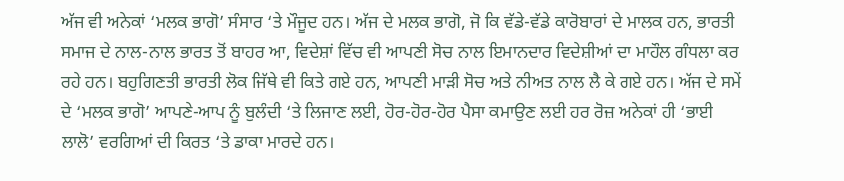ਅੱਜ ਵੀ ਅਨੇਕਾਂ ‘ਮਲਕ ਭਾਗੋ’ ਸੰਸਾਰ ‘ਤੇ ਮੌਜੂਦ ਹਨ। ਅੱਜ ਦੇ ਮਲਕ ਭਾਗੋ, ਜੋ ਕਿ ਵੱਡੇ-ਵੱਡੇ ਕਾਰੋਬਾਰਾਂ ਦੇ ਮਾਲਕ ਹਨ, ਭਾਰਤੀ ਸਮਾਜ ਦੇ ਨਾਲ-ਨਾਲ ਭਾਰਤ ਤੋਂ ਬਾਹਰ ਆ, ਵਿਦੇਸ਼ਾਂ ਵਿੱਚ ਵੀ ਆਪਣੀ ਸੋਚ ਨਾਲ ਇਮਾਨਦਾਰ ਵਿਦੇਸ਼ੀਆਂ ਦਾ ਮਾਹੌਲ ਗੰਧਲਾ ਕਰ ਰਹੇ ਹਨ। ਬਹੁਗਿਣਤੀ ਭਾਰਤੀ ਲੋਕ ਜਿੱਥੇ ਵੀ ਕਿਤੇ ਗਏ ਹਨ, ਆਪਣੀ ਮਾੜੀ ਸੋਚ ਅਤੇ ਨੀਅਤ ਨਾਲ ਲੈ ਕੇ ਗਏ ਹਨ। ਅੱਜ ਦੇ ਸਮੇਂ ਦੇ ‘ਮਲਕ ਭਾਗੋ’ ਆਪਣੇ-ਆਪ ਨੂੰ ਬੁਲੰਦੀ ‘ਤੇ ਲਿਜਾਣ ਲਈ, ਹੋਰ-ਹੋਰ-ਹੋਰ ਪੈਸਾ ਕਮਾਉਣ ਲਈ ਹਰ ਰੋਜ਼ ਅਨੇਕਾਂ ਹੀ ‘ਭਾਈ ਲਾਲੋ’ ਵਰਗਿਆਂ ਦੀ ਕਿਰਤ ‘ਤੇ ਡਾਕਾ ਮਾਰਦੇ ਹਨ।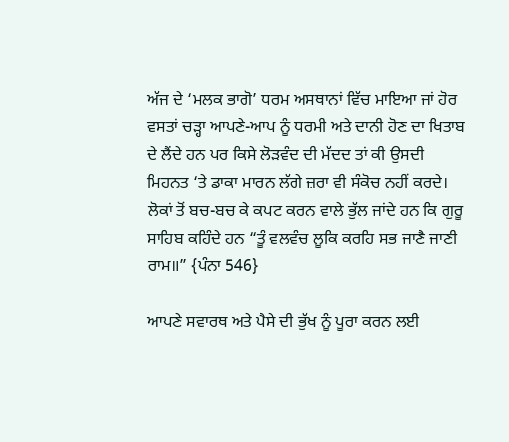ਅੱਜ ਦੇ ‘ਮਲਕ ਭਾਗੋ’ ਧਰਮ ਅਸਥਾਨਾਂ ਵਿੱਚ ਮਾਇਆ ਜਾਂ ਹੋਰ ਵਸਤਾਂ ਚੜ੍ਹਾ ਆਪਣੇ-ਆਪ ਨੂੰ ਧਰਮੀ ਅਤੇ ਦਾਨੀ ਹੋਣ ਦਾ ਖਿਤਾਬ ਦੇ ਲੈਂਦੇ ਹਨ ਪਰ ਕਿਸੇ ਲੋੜਵੰਦ ਦੀ ਮੱਦਦ ਤਾਂ ਕੀ ਉਸਦੀ ਮਿਹਨਤ ‘ਤੇ ਡਾਕਾ ਮਾਰਨ ਲੱਗੇ ਜ਼ਰਾ ਵੀ ਸੰਕੋਚ ਨਹੀਂ ਕਰਦੇ। ਲੋਕਾਂ ਤੋਂ ਬਚ-ਬਚ ਕੇ ਕਪਟ ਕਰਨ ਵਾਲੇ ਭੁੱਲ ਜਾਂਦੇ ਹਨ ਕਿ ਗੁਰੂ ਸਾਹਿਬ ਕਹਿੰਦੇ ਹਨ “ਤੂੰ ਵਲਵੰਚ ਲੂਕਿ ਕਰਹਿ ਸਭ ਜਾਣੈ ਜਾਣੀ ਰਾਮ॥” {ਪੰਨਾ 546}

ਆਪਣੇ ਸਵਾਰਥ ਅਤੇ ਪੈਸੇ ਦੀ ਭੁੱਖ ਨੂੰ ਪੂਰਾ ਕਰਨ ਲਈ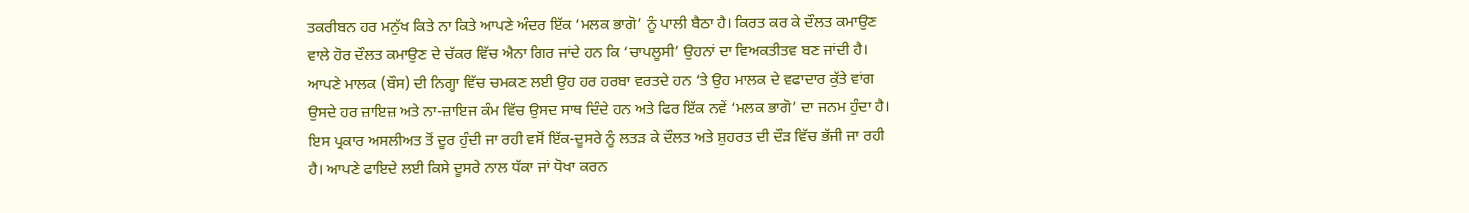ਤਕਰੀਬਨ ਹਰ ਮਨੁੱਖ ਕਿਤੇ ਨਾ ਕਿਤੇ ਆਪਣੇ ਅੰਦਰ ਇੱਕ ‘ਮਲਕ ਭਾਗੋ’ ਨੂੰ ਪਾਲੀ ਬੈਠਾ ਹੈ। ਕਿਰਤ ਕਰ ਕੇ ਦੌਲਤ ਕਮਾਉਣ ਵਾਲੇ ਹੋਰ ਦੌਲਤ ਕਮਾਉਣ ਦੇ ਚੱਕਰ ਵਿੱਚ ਐਨਾ ਗਿਰ ਜਾਂਦੇ ਹਨ ਕਿ ‘ਚਾਪਲੂਸੀ’ ਉਹਨਾਂ ਦਾ ਵਿਅਕਤੀਤਵ ਬਣ ਜਾਂਦੀ ਹੈ। ਆਪਣੇ ਮਾਲਕ (ਬੌਸ) ਦੀ ਨਿਗ੍ਹਾ ਵਿੱਚ ਚਮਕਣ ਲਈ ਉਹ ਹਰ ਹਰਬਾ ਵਰਤਦੇ ਹਨ ‘ਤੇ ਉਹ ਮਾਲਕ ਦੇ ਵਫਾਦਾਰ ਕੁੱਤੇ ਵਾਂਗ ਉਸਦੇ ਹਰ ਜ਼ਾਇਜ਼ ਅਤੇ ਨਾ-ਜ਼ਾਇਜ ਕੰਮ ਵਿੱਚ ਉਸਦ ਸਾਥ ਦਿੰਦੇ ਹਨ ਅਤੇ ਫਿਰ ਇੱਕ ਨਵੇਂ ‘ਮਲਕ ਭਾਗੋ’ ਦਾ ਜਨਮ ਹੁੰਦਾ ਹੈ। ਇਸ ਪ੍ਰਕਾਰ ਅਸਲੀਅਤ ਤੋਂ ਦੂਰ ਹੁੰਦੀ ਜਾ ਰਹੀ ਵਸੋਂ ਇੱਕ-ਦੂਸਰੇ ਨੂੰ ਲਤੜ ਕੇ ਦੌਲਤ ਅਤੇ ਸ਼ੁਹਰਤ ਦੀ ਦੌੜ ਵਿੱਚ ਭੱਜੀ ਜਾ ਰਹੀ ਹੈ। ਆਪਣੇ ਫਾਇਦੇ ਲਈ ਕਿਸੇ ਦੂਸਰੇ ਨਾਲ ਧੱਕਾ ਜਾਂ ਧੋਖਾ ਕਰਨ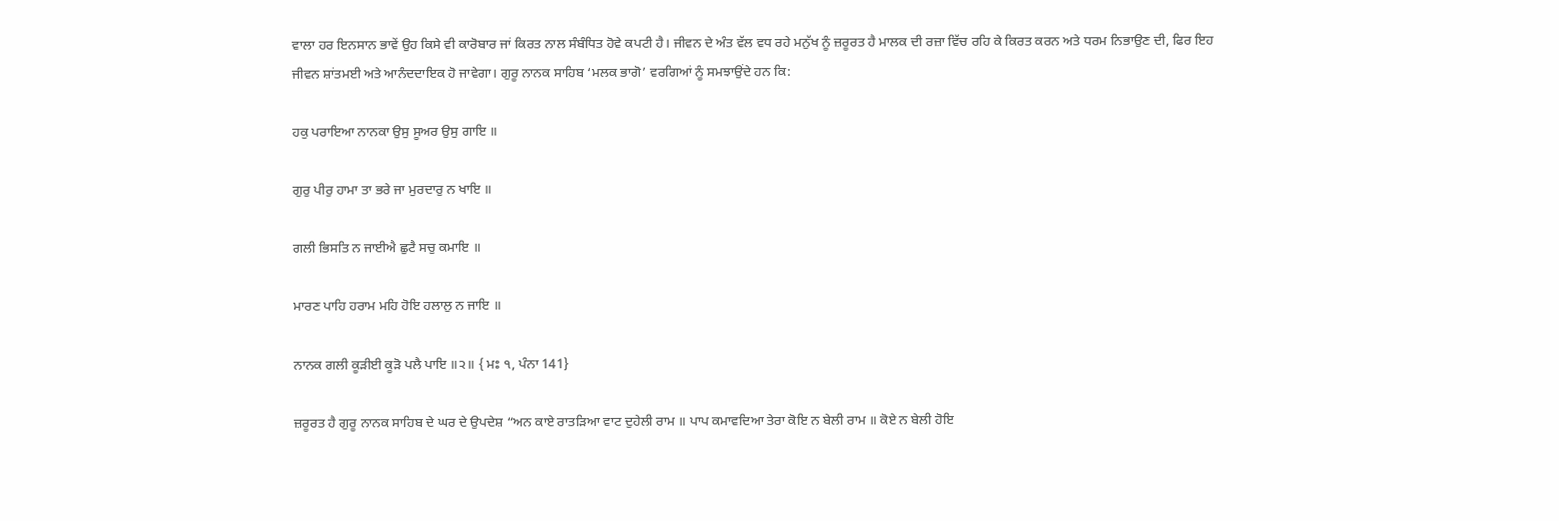ਵਾਲਾ ਹਰ ਇਨਸਾਨ ਭਾਵੇਂ ਉਹ ਕਿਸੇ ਵੀ ਕਾਰੋਬਾਰ ਜਾਂ ਕਿਰਤ ਨਾਲ ਸੰਬੰਧਿਤ ਹੋਵੇ ਕਪਟੀ ਹੈ। ਜੀਵਨ ਦੇ ਅੰਤ ਵੱਲ ਵਧ ਰਹੇ ਮਨੁੱਖ ਨੂੰ ਜ਼ਰੂਰਤ ਹੈ ਮਾਲਕ ਦੀ ਰਜ਼ਾ ਵਿੱਚ ਰਹਿ ਕੇ ਕਿਰਤ ਕਰਨ ਅਤੇ ਧਰਮ ਨਿਭਾਉਣ ਦੀ, ਫਿਰ ਇਹ ਜੀਵਨ ਸ਼ਾਂਤਮਈ ਅਤੇ ਆਨੰਦਦਾਇਕ ਹੋ ਜਾਵੇਗਾ। ਗੁਰੂ ਨਾਨਕ ਸਾਹਿਬ ‘ਮਲਕ ਭਾਗੋ’ ਵਰਗਿਆਂ ਨੂੰ ਸਮਝਾਉਂਦੇ ਹਨ ਕਿ:

ਹਕੁ ਪਰਾਇਆ ਨਾਨਕਾ ਉਸੁ ਸੂਅਰ ਉਸੁ ਗਾਇ ॥

ਗੁਰੁ ਪੀਰੁ ਹਾਮਾ ਤਾ ਭਰੇ ਜਾ ਮੁਰਦਾਰੁ ਨ ਖਾਇ ॥

ਗਲੀ ਭਿਸਤਿ ਨ ਜਾਈਐ ਛੁਟੈ ਸਚੁ ਕਮਾਇ ॥

ਮਾਰਣ ਪਾਹਿ ਹਰਾਮ ਮਹਿ ਹੋਇ ਹਲਾਲੁ ਨ ਜਾਇ ॥

ਨਾਨਕ ਗਲੀ ਕੂੜੀਈ ਕੂੜੋ ਪਲੈ ਪਾਇ ॥੨॥ { ਮਃ ੧, ਪੰਨਾ 141}

ਜ਼ਰੂਰਤ ਹੈ ਗੁਰੂ ਨਾਨਕ ਸਾਹਿਬ ਦੇ ਘਰ ਦੇ ਉਪਦੇਸ਼ “ਅਨ ਕਾਏ ਰਾਤੜਿਆ ਵਾਟ ਦੁਹੇਲੀ ਰਾਮ ॥ ਪਾਪ ਕਮਾਵਦਿਆ ਤੇਰਾ ਕੋਇ ਨ ਬੇਲੀ ਰਾਮ ॥ ਕੋਏ ਨ ਬੇਲੀ ਹੋਇ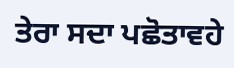ਤੇਰਾ ਸਦਾ ਪਛੋਤਾਵਹੇ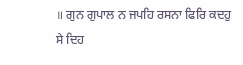॥ ਗੁਨ ਗੁਪਾਲ ਨ ਜਪਹਿ ਰਸਨਾ ਫਿਰਿ ਕਦਹੁ ਸੇ ਦਿਹ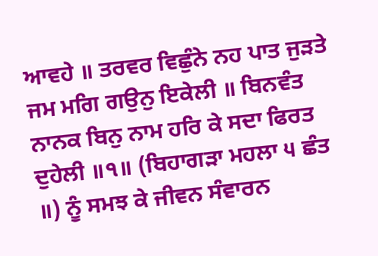ਆਵਹੇ ॥ ਤਰਵਰ ਵਿਛੁੰਨੇ ਨਹ ਪਾਤ ਜੁੜਤੇ ਜਮ ਮਗਿ ਗਉਨੁ ਇਕੇਲੀ ॥ ਬਿਨਵੰਤ ਨਾਨਕ ਬਿਨੁ ਨਾਮ ਹਰਿ ਕੇ ਸਦਾ ਫਿਰਤ ਦੁਹੇਲੀ ॥੧॥ (ਬਿਹਾਗੜਾ ਮਹਲਾ ੫ ਛੰਤ ॥) ਨੂੰ ਸਮਝ ਕੇ ਜੀਵਨ ਸੰਵਾਰਨ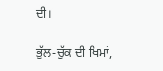ਦੀ।

ਭੁੱਲ-ਚੁੱਕ ਦੀ ਖਿਮਾਂ,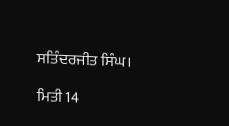ਸਤਿੰਦਰਜੀਤ ਸਿੰਘ।

ਮਿਤੀ 14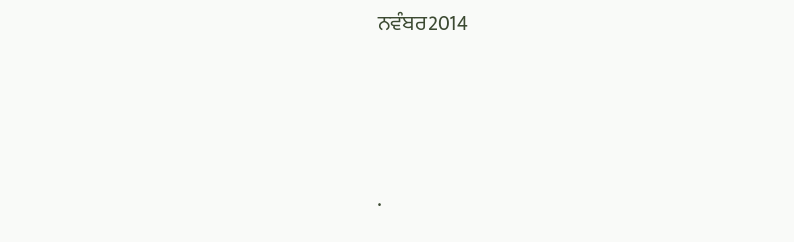ਨਵੰਬਰ2014




.